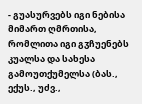- გუასურვებს იგი ნებისა მიმართ ღმრთისა, რომლითა იგი გჳჩუენებს კუალსა და სახესა გამოუთქუმელსა (ბას., ექუს., უძვ.,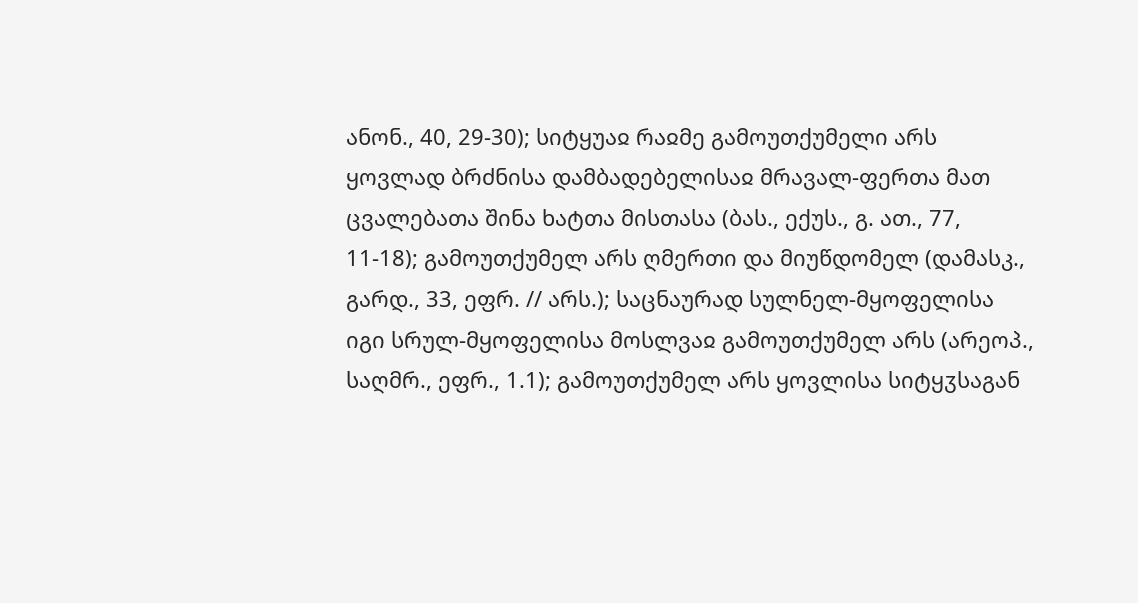ანონ., 40, 29-30); სიტყუაჲ რაჲმე გამოუთქუმელი არს ყოვლად ბრძნისა დამბადებელისაჲ მრავალ-ფერთა მათ ცვალებათა შინა ხატთა მისთასა (ბას., ექუს., გ. ათ., 77, 11-18); გამოუთქუმელ არს ღმერთი და მიუწდომელ (დამასკ., გარდ., 33, ეფრ. // არს.); საცნაურად სულნელ-მყოფელისა იგი სრულ-მყოფელისა მოსლვაჲ გამოუთქუმელ არს (არეოპ., საღმრ., ეფრ., 1.1); გამოუთქუმელ არს ყოვლისა სიტყჳსაგან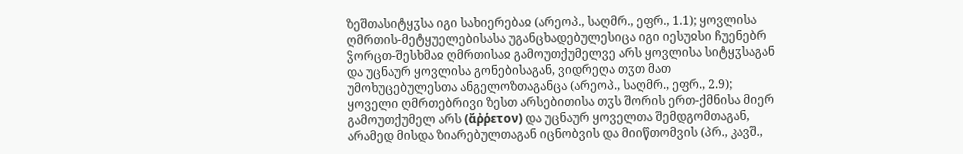ზეშთასიტყჳსა იგი სახიერებაჲ (არეოპ., საღმრ., ეფრ., 1.1); ყოვლისა ღმრთის-მეტყუელებისასა უგანცხადებულესიცა იგი იესუჲსი ჩუენებრ ჴორცთ-შესხმაჲ ღმრთისაჲ გამოუთქუმელვე არს ყოვლისა სიტყჳსაგან და უცნაურ ყოვლისა გონებისაგან, ვიდრეღა თჳთ მათ უმოხუცებულესთა ანგელოზთაგანცა (არეოპ., საღმრ., ეფრ., 2.9); ყოველი ღმრთებრივი ზესთ არსებითისა თჳს შორის ერთ-ქმნისა მიერ გამოუთქუმელ არს (ἄῤῥετον) და უცნაურ ყოველთა შემდგომთაგან, არამედ მისდა ზიარებულთაგან იცნობვის და მიიწთომვის (პრ., კავშ.,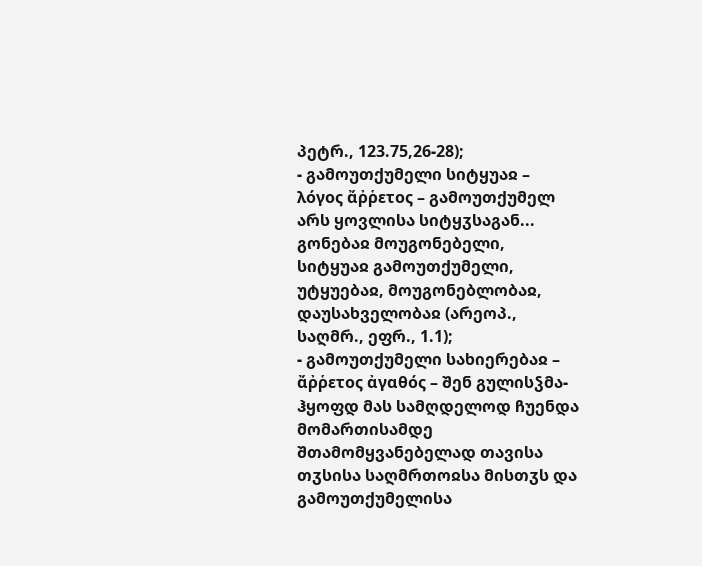პეტრ., 123.75,26-28);
- გამოუთქუმელი სიტყუაჲ – λόγος ἄῤῥετος – გამოუთქუმელ არს ყოვლისა სიტყჳსაგან... გონებაჲ მოუგონებელი, სიტყუაჲ გამოუთქუმელი, უტყუებაჲ, მოუგონებლობაჲ, დაუსახველობაჲ (არეოპ., საღმრ., ეფრ., 1.1);
- გამოუთქუმელი სახიერებაჲ – ἄῤῥετος ἀγαθός – შენ გულისჴმა-ჰყოფდ მას სამღდელოდ ჩუენდა მომართისამდე შთამომყვანებელად თავისა თჳსისა საღმრთოჲსა მისთჳს და გამოუთქუმელისა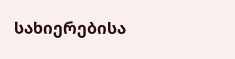სახიერებისა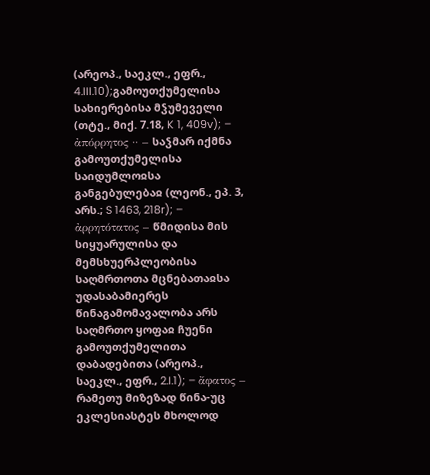(არეოპ., საეკლ., ეფრ., 4.III.10);გამოუთქუმელისა სახიერებისა მჴუმეველი (თტე., მიქ. 7.18, K 1, 409v); – ἀπόρρητος ·· – საჴმარ იქმნა გამოუთქუმელისა საიდუმლოჲსა განგებულებაჲ (ლეონ., ეპ. 3, არს.; S 1463, 218r); – ἀρρητότατος – წმიდისა მის სიყუარულისა და მემსხუერპლეობისა საღმრთოთა მცნებათაჲსა უდასაბამიერეს წინაგამომავალობა არს საღმრთო ყოფაჲ ჩუენი გამოუთქუმელითა დაბადებითა (არეოპ., საეკლ., ეფრ., 2.I.1); – ἄφατος – რამეთუ მიზეზად წინა-უც ეკლესიასტეს მხოლოდ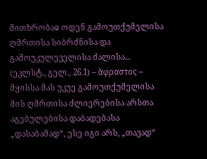მითხრობაჲ ოდენ გამოუთქუმელისა ღმრთისა სიბრძნისა და გამოუკულეველისა ძალისა... (ეკლსტ., გელ., 26.1) – ἄφραστος – მყისსა მას უკუე გამოუთქუმელისა მის ღმრთისა ძლიერებისა არსთა აგებულებისა დაბადებასა „დასაბამად“, ესე იგი არს, „თავად“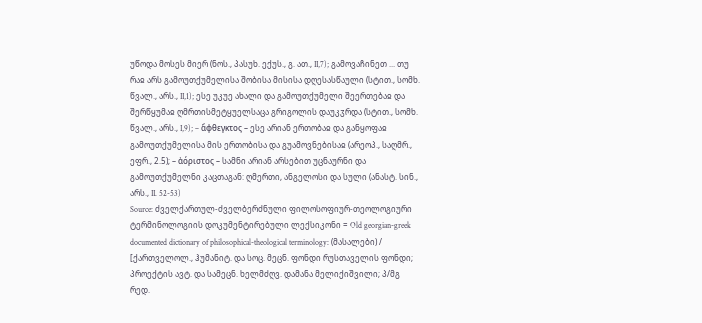უწოდა მოსეს მიერ (ნოს., პასუხ. ექუს., გ. ათ., II,7); გამოვაჩინეთ ... თუ რაჲ არს გამოუთქუმელისა შობისა მისისა დღესასწაული (სტით., სომხ. წვალ., არს., II,1); ესე უკუე ახალი და გამოუთქუმელი შეერთებაჲ და შერწყუმაჲ ღმრთისმეტყუელსაცა გრიგოლის დაუკჳრდა (სტით., სომხ. წვალ., არს., I,9); – ἄφθεγκτος – ესე არიან ერთობაჲ და განყოფაჲ გამოუთქუმელისა მის ერთობისა და გუამოვნებისაჲ (არეოპ., საღმრ., ეფრ., 2.5); – ἀόριστος – სამნი არიან არსებით უცნაურნი და გამოუთქუმელნი კაცთაგან: ღმერთი, ანგელოსი და სული (ანასტ. სინ., არს., II. 52-53)
Source: ძველქართულ-ძველბერძნული ფილოსოფიურ-თეოლოგიური ტერმინოლოგიის დოკუმენტირებული ლექსიკონი = Old georgian-greek documented dictionary of philosophical-theological terminology: (მასალები) / [ქართველოლ., ჰუმანიტ. და სოც. მეცნ. ფონდი რუსთაველის ფონდი; პროექტის ავტ. და სამეცნ. ხელმძღვ. დამანა მელიქიშვილი; პ/მგ რედ.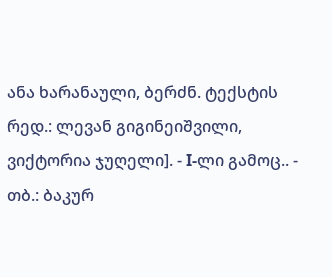ანა ხარანაული, ბერძნ. ტექსტის რედ.: ლევან გიგინეიშვილი, ვიქტორია ჯუღელი]. - I-ლი გამოც.. - თბ.: ბაკურ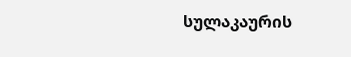სულაკაურის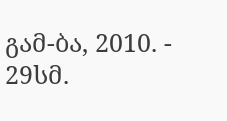გამ-ბა, 2010. - 29სმ.